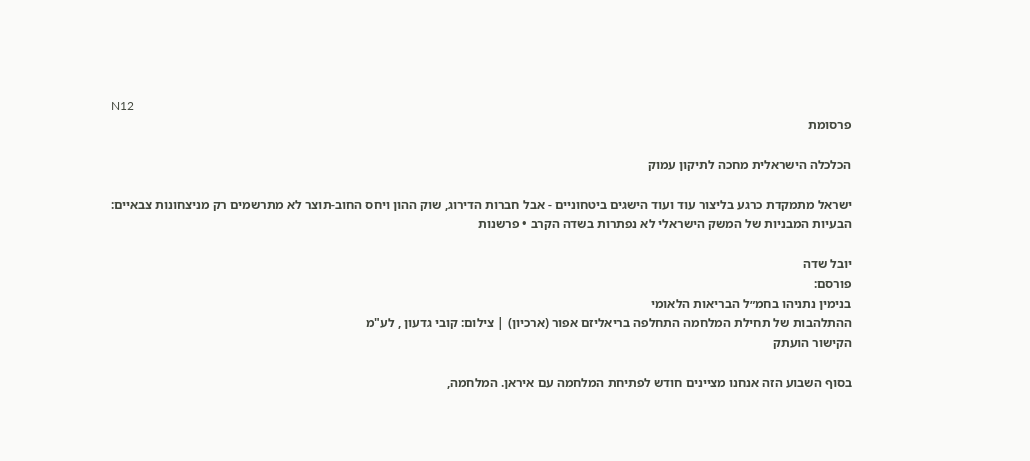N12
פרסומת

הכלכלה הישראלית מחכה לתיקון עמוק

ישראל מתמקדת כרגע בליצור עוד ועוד הישגים ביטחוניים - אבל חברות הדירוג, שוק ההון ויחס החוב-תוצר לא מתרשמים רק מניצחונות צבאיים: הבעיות המבניות של המשק הישראלי לא נפתרות בשדה הקרב • פרשנות

יובל שדה
פורסם:
בנימין נתניהו בחמ״ל הבריאות הלאומי
ההתלהבות של תחילת המלחמה התחלפה בריאליזם אפור (ארכיון) | צילום: קובי גדעון , לע"מ
הקישור הועתק

בסוף השבוע הזה אנחנו מציינים חודש לפתיחת המלחמה עם איראן. המלחמה,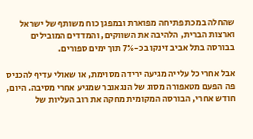שהחלה במכת פתיחה מפוארת ובמפגן כוח משותף של ישראל וארצות הברית, הלהיבה את השווקים, והמדדים המובילים בבורסה בתל אביב זינקו בכ-7% תוך ימים ספורים.

אבל אחרי כל עלייה מגיעה ירידה מסוימת, או שאולי עדיף להכניס פה הפעם מטאפורה מסוג של הנגאובר שמגיע אחרי מסיבה. היום, חודש אחרי, הבורסה המקומית מחקה את רוב העליות של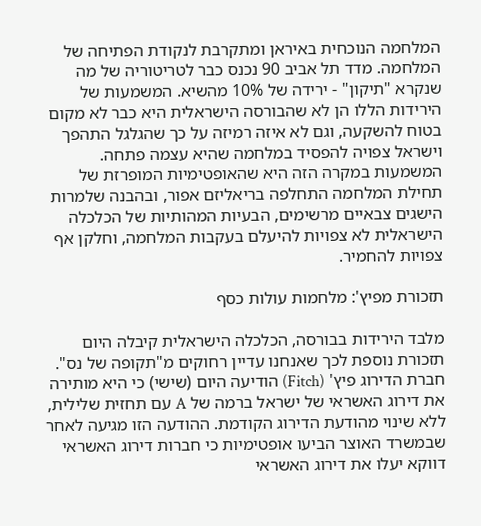המלחמה הנוכחית באיראן ומתקרבת לנקודת הפתיחה של המלחמה. מדד תל אביב 90 נכנס כבר לטריטוריה של מה שנקרא "תיקון" - ירידה של 10% מהשיא. המשמעות של הירידות הללו הן לא שהבורסה הישראלית היא כבר לא מקום בטוח להשקעה, וגם לא איזה רמיזה על כך שהגלגל התהפך וישראל צפויה להפסיד במלחמה שהיא עצמה פתחה. המשמעות במקרה הזה היא שהאופטימיות המופרזת של תחילת המלחמה התחלפה בריאליזם אפור, ובהבנה שלמרות הישגים צבאיים מרשימים, הבעיות המהותיות של הכלכלה הישראלית לא צפויות להיעלם בעקבות המלחמה, וחלקן אף צפויות להחמיר.

תזכורת מפיץ': מלחמות עולות כסף

מלבד הירידות בבורסה, הכלכלה הישראלית קיבלה היום תזכורת נוספת לכך שאנחנו עדיין רחוקים מ"תקופה של נס". חברת הדירוג פיץ' (Fitch) הודיעה היום (שישי) כי היא מותירה את דירוג האשראי של ישראל ברמה של A עם תחזית שלילית, ללא שינוי מהודעת הדירוג הקודמת. ההודעה הזו מגיעה לאחר שבמשרד האוצר הביעו אופטימיות כי חברות דירוג האשראי דווקא יעלו את דירוג האשראי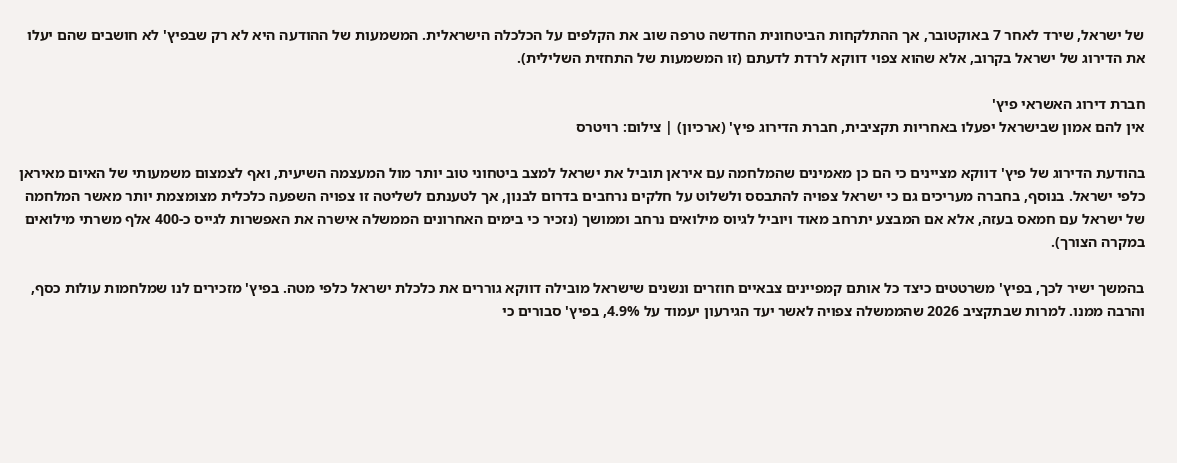של ישראל, שירד לאחר 7 באוקטובר, אך ההתלקחות הביטחונית החדשה טרפה שוב את הקלפים על הכלכלה הישראלית. המשמעות של ההודעה היא לא רק שבפיץ' לא חושבים שהם יעלו את הדירוג של ישראל בקרוב, אלא שהוא צפוי דווקא לרדת לדעתם (זו המשמעות של התחזית השלילית).

חברת דירוג האשראי פיץ'
אין להם אמון שבישראל יפעלו באחריות תקציבית, חברת הדירוג פיץ' (ארכיון) | צילום: רויטרס

בהודעת הדירוג של פיץ' דווקא מציינים כי הם כן מאמינים שהמלחמה עם איראן תוביל את ישראל למצב ביטחוני טוב יותר מול המעצמה השיעית, ואף לצמצום משמעותי של האיום מאיראן כלפי ישראל. בנוסף, בחברה מעריכים גם כי ישראל צפויה להתבסס ולשלוט על חלקים נרחבים בדרום לבנון, אך לטענתם לשליטה זו צפויה השפעה כלכלית מצומצמת יותר מאשר המלחמה של ישראל עם חמאס בעזה, אלא אם המבצע יתרחב מאוד ויוביל לגיוס מילואים נרחב וממושך (נזכיר כי בימים האחרונים הממשלה אישרה את האפשרות לגייס כ-400 אלף משרתי מילואים במקרה הצורך).

בהמשך ישיר לכך, בפיץ' משרטטים כיצד כל אותם קמפיינים צבאיים חוזרים ונשנים שישראל מובילה דווקא גוררים את כלכלת ישראל כלפי מטה. בפיץ' מזכירים לנו שמלחמות עולות כסף, והרבה ממנו. למרות שבתקציב 2026 שהממשלה צפויה לאשר יעד הגירעון יעמוד על 4.9%, בפיץ' סבורים כי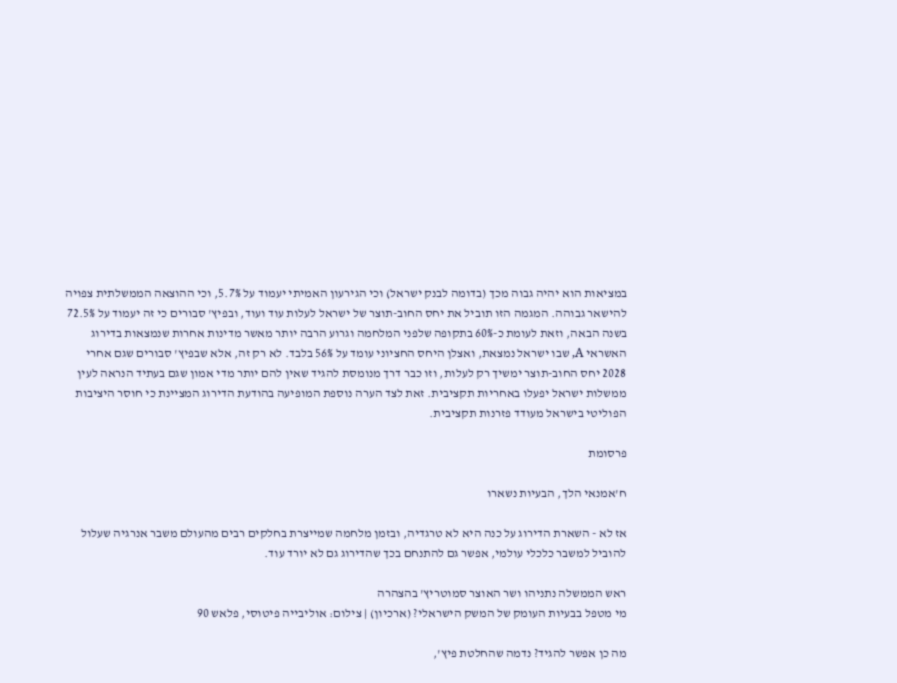במציאות הוא יהיה גבוה מכך (בדומה לבנק ישראל) וכי הגירעון האמיתי יעמוד על 5.7%, וכי ההוצאה הממשלתית צפויה להישאר גבוהה. המגמה הזו תוביל את יחס החוב-תוצר של ישראל לעלות עוד ועוד, ובפיץ' סבורים כי זה יעמוד על 72.5% בשנה הבאה, וזאת לעומת כ-60% בתקופה שלפני המלחמה וגרוע הרבה יותר מאשר מדינות אחרות שנמצאות בדירוג האשראי A, שבו ישראל נמצאת, ואצלן היחס החציוני עומד על 56% בלבד. לא רק זה, אלא שבפיץ' סבורים שגם אחרי 2028 יחס החוב-תוצר ימשיך רק לעלות, וזו כבר דרך מנומסת להגיד שאין להם יותר מדי אמון שגם בעתיד הנראה לעין ממשלות ישראל יפעלו באחריות תקציבית. זאת לצד הערה נוספת המופיעה בהודעת הדירוג המציינת כי חוסר היציבות הפוליטי בישראל מעודד פזרנות תקציבית.

פרסומת

ח'אמנאי הלך, הבעיות נשארו

אז לא - השארת הדירוג על כנה היא לא טרגדיה, ובזמן מלחמה שמייצרת בחלקים רבים מהעולם משבר אנרגיה שעלול להוביל למשבר כלכלי עולמי, אפשר גם להתנחם בכך שהדירוג גם לא יורד עוד.

ראש הממשלה נתניהו ושר האוצר סמוטריץ' בהצהרה
מי מטפל בבעיות העומק של המשק הישראלי? (ארכיון) | צילום: אוליבייה פיטוסי, פלאש 90

מה כן אפשר להגיד? נדמה שהחלטת פיץ',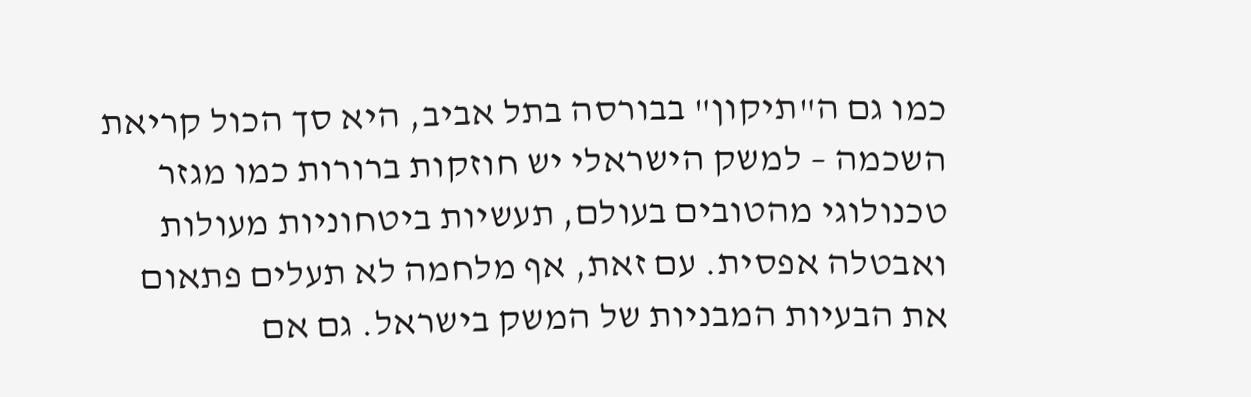כמו גם ה"תיקון" בבורסה בתל אביב, היא סך הכול קריאת השכמה – למשק הישראלי יש חוזקות ברורות כמו מגזר טכנולוגי מהטובים בעולם, תעשיות ביטחוניות מעולות ואבטלה אפסית. עם זאת, אף מלחמה לא תעלים פתאום את הבעיות המבניות של המשק בישראל. גם אם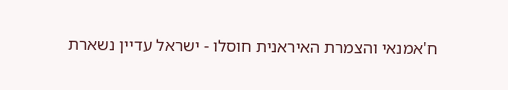ח'אמנאי והצמרת האיראנית חוסלו - ישראל עדיין נשארת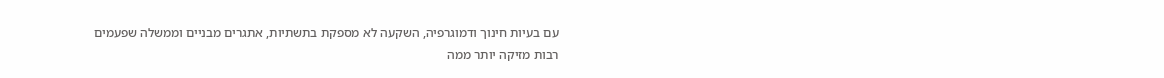עם בעיות חינוך ודמוגרפיה, השקעה לא מספקת בתשתיות, אתגרים מבניים וממשלה שפעמים רבות מזיקה יותר ממה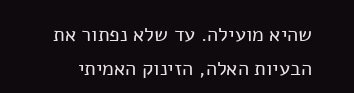שהיא מועילה. עד שלא נפתור את הבעיות האלה, הזינוק האמיתי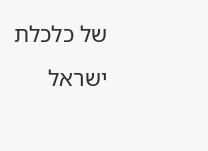של כלכלת ישראל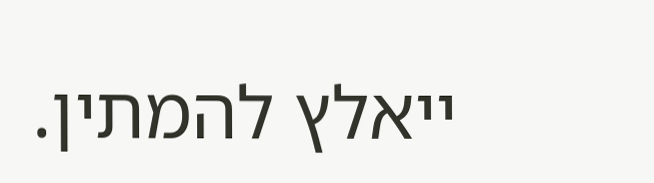ייאלץ להמתין.